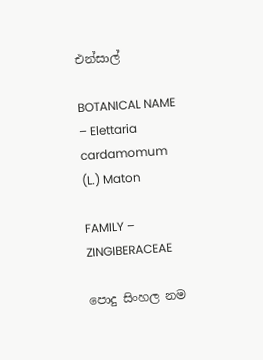එන්සාල්

BOTANICAL NAME – Elettaria cardamomum (L.) Maton

FAMILY – ZINGIBERACEAE

පොදු සිංහල නම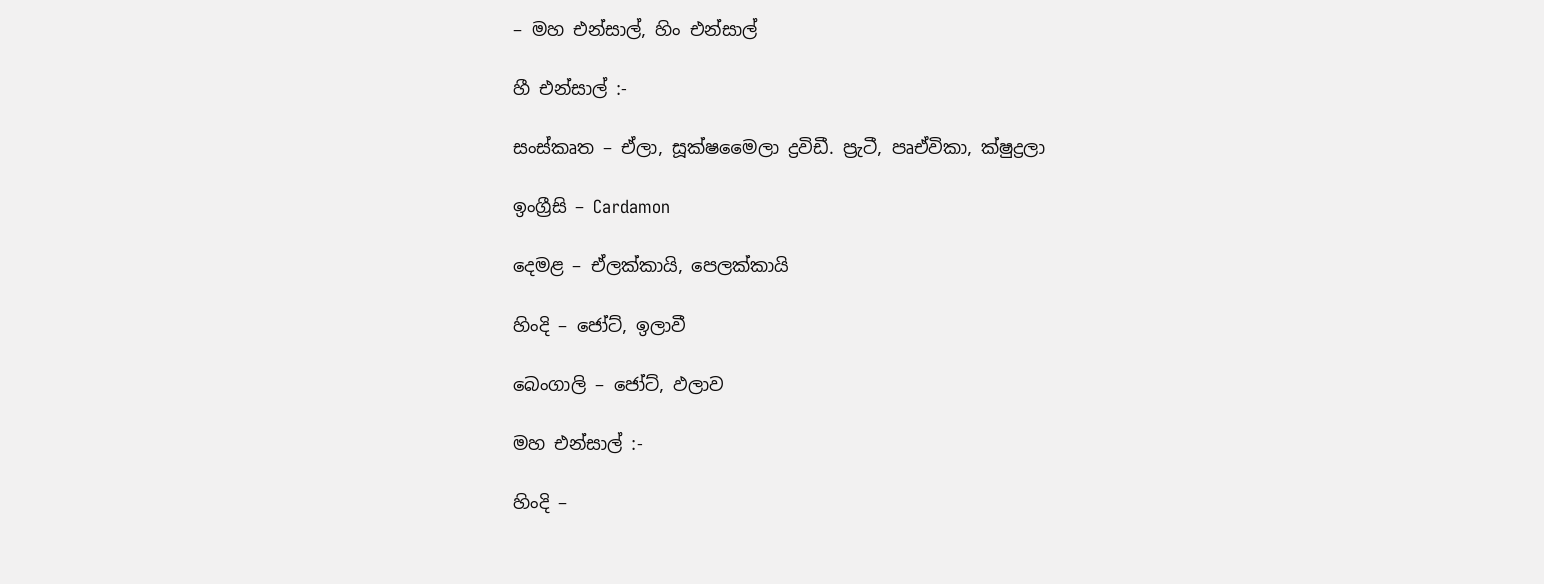– මහ එන්සාල්, හිං එන්සාල්

හී එන්සාල් :-

සංස්කෘත – ඒලා, සූක්ෂමෛලා ද්‍රවිඩී. ප්‍රැටී, පෘඒවිකා, ක්ෂුද්‍රලා

ඉංග්‍රීසි – Cardamon

දෙමළ – ඒලක්කායි, පෙලක්කායි

හිංදි – ජෝට්, ඉලාවී

බෙංගාලි – ජෝට්, ඵලාව

මහ එන්සාල් :-

හිංදි –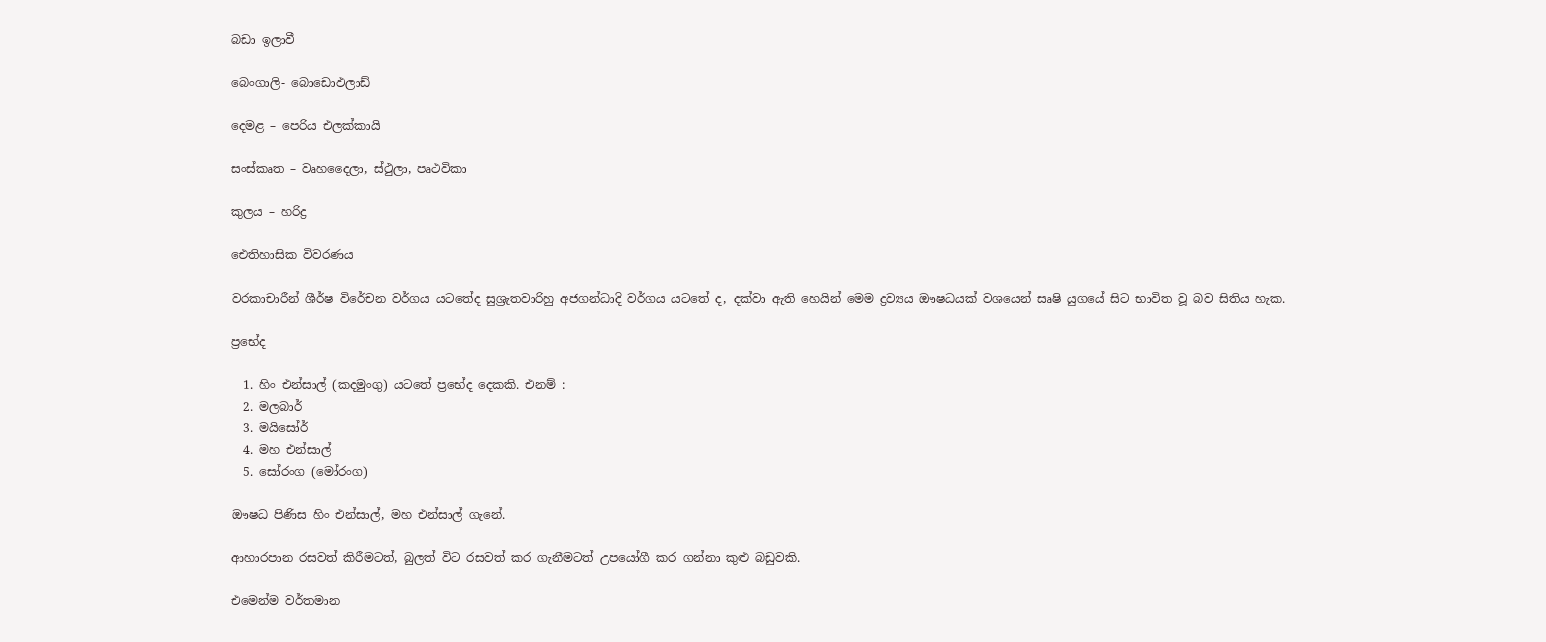බඩා ඉලාවී

බෙංගාලි- බොඩොඵලාඩ්

දෙමළ – පෙරිය එලක්කායි

සංස්කෘත – වෘහදෛලා, ස්ථුලා, පෘථවිකා

කුලය – හරිද්‍ර

ඓතිහාසික විවරණය

වරකාචාරීන් ශීර්ෂ විරේචන වර්ගය යටතේද සුශ්‍රැතවාරිහු අජගන්ධාදි වර්ගය යටතේ ද, දක්වා ඇති හෙයින් මෙම ද්‍රව්‍යය ඖෂධයක් වශයෙන් සෘෂි යුගයේ සිට භාවිත වූ බව සිතිය හැක.

ප්‍රභේද

  1. හිං එන්සාල් (කදමුංගු) යටතේ ප්‍රභේද දෙකකි. එනම් :
  2. මලබාර්
  3. මයිසෝර්
  4. මහ එන්සාල්
  5. සෝරංග (මෝරංග)

ඖෂධ පිණිස හිං එන්සාල්, මහ එන්සාල් ගැනේ.

ආහාරපාන රසවත් කිරීමටත්, බුලත් විට රසවත් කර ගැනීමටත් උපයෝගී කර ගන්නා කුළු බඩුවකි.

එමෙන්ම වර්තමාන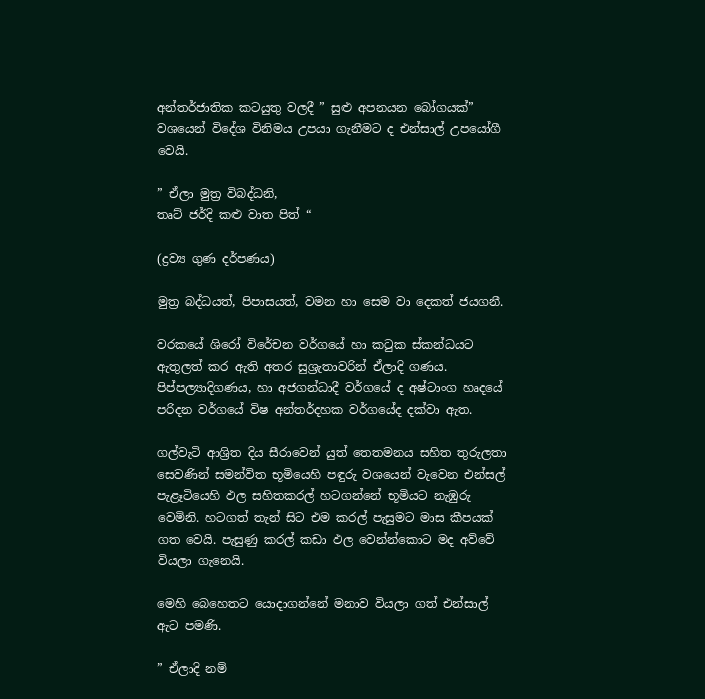අන්තර්ජාතික කටයුතු වලදී ” සුළු අපනයන බෝගයක්” වශයෙන් විදේශ විනිමය උපයා ගැනීමට ද එන්සාල් උපයෝගී වෙයි.

” ඒලා මුත්‍ර විබද්ධනි,
තෘට් ජර්දි කළු වාත පිත් “

(ද්‍රව්‍ය ගුණ දර්පණය)

මුත්‍ර බද්ධයත්, පිපාසයත්, වමන හා සෙම වා දෙකත් ජයගනී.

වරකයේ ශිරෝ විරේචන වර්ගයේ හා කටුක ස්කන්ධයට ඇතුලත් කර ඇති අතර සුශ්‍රැතාවරින් ඒලාදි ගණය. පිප්පල්‍යාදිගණය, හා අජගන්ධාදී වර්ගයේ ද අෂ්ටාංග හෘදයේ පරිදන වර්ගයේ විෂ අන්තර්දහක වර්ගයේද දක්වා ඇත.

ගල්වැටි ආශ්‍රිත දිය සීරාවෙන් යුත් තෙතමනය සහිත තුරුලතා සෙවණින් සමන්විත භූමියෙහි පඳුරු වශයෙන් වැවෙන එන්සල් පැළෑටියෙහි ඵල සහිතකරල් හටගන්නේ භූමියට නැඹුරු වෙමිනි. හටගත් තැන් සිට එම කරල් පැසුමට මාස කීපයක් ගත වෙයි. පැසුණු කරල් කඩා ඵල වෙන්න්කොට මද අව්වේ වියලා ගැනෙයි.

මෙහි බෙහෙතට යොදාගන්නේ මනාව වියලා ගත් එන්සාල් ඇට පමණි.

” ඒලාදි නම්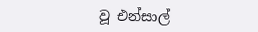වූ එන්සාල්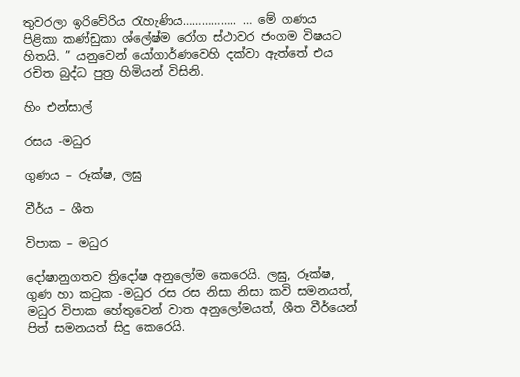තුවරලා ඉරිවේරිය රැහැණිය…………….. … මේ ගණය පිළිකා කණ්ඩුකා ශ්ලේෂ්ම රෝග ස්ථාවර ජංගම විෂයට හිතයි. ” යනුවෙන් යෝගාර්ණවෙහි දක්වා ඇත්තේ එය රචිත බුද්ධ පුත්‍ර හිමියන් විසිනි.

හිං එන්සාල්

රසය -මධුර

ගුණය – රූක්ෂ, ලඝු

වීර්ය – ශීත

විපාක – මධුර

දෝෂානුගතව ත්‍රිදෝෂ අනුලෝම කෙරෙයි. ලඝු, රූක්ෂ, ගුණ හා කටුක -මධුර රස රස නිසා නිසා කවි සමනයත්, මධුර විපාක හේතුවෙන් වාත අනුලෝමයත්, ශීත වීර්යෙන් පිත් සමනයත් සිදු කෙරෙයි.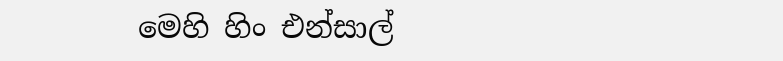මෙහි හිං එන්සාල්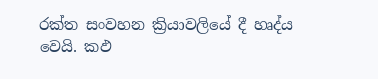රක්ත සංවහන ක්‍රියාවලියේ දී හෘද්ය වෙයි. කඵ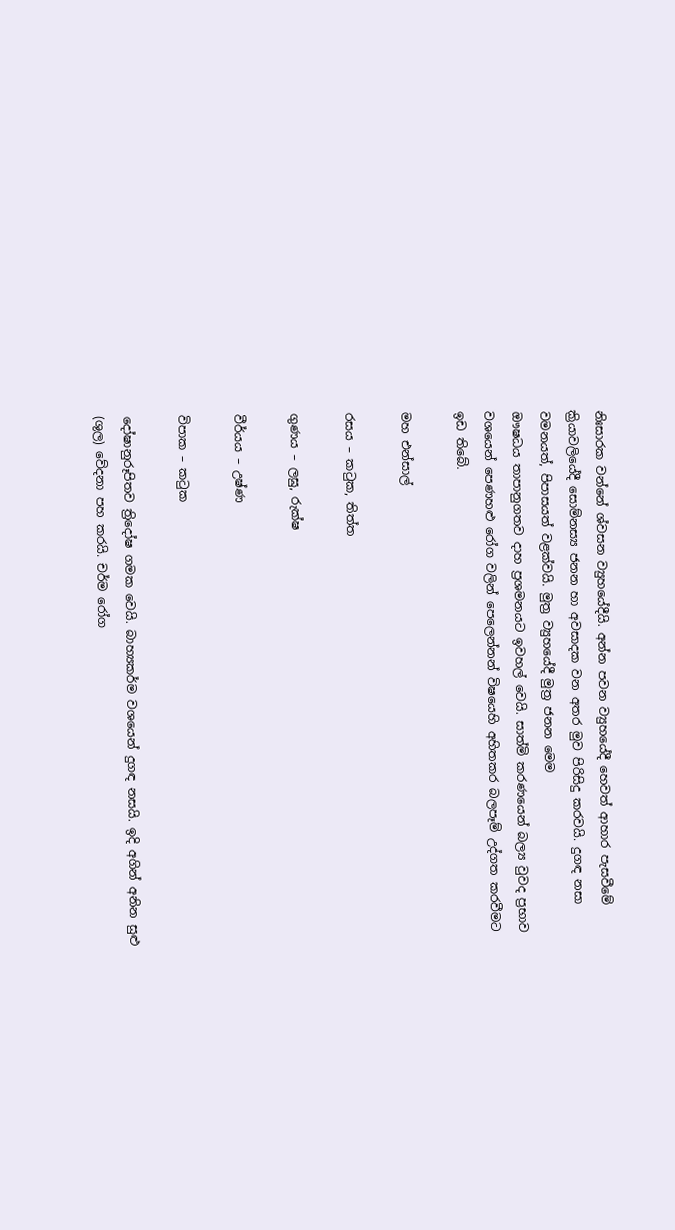නිඃසාරක වන්නේ ශ්වසන ව්‍යුහයේදීයි. අන්න පවන ව්‍යුහයේදී හෙවත් ආහාර පැසවීමේ ක්‍රියාවලියේදී සොම්නස්‍ය ජනන හා අවසාදක වන අතර මුව පිරිසිදු කරවයි. දුගඳ නසා වමනයත්, පිපාසයත් වළක්වයි. මුත්‍ර ව්‍යුහයේදී මුත්‍ර ජනන මෙම
ඖෂධය තාපානුගතව දාහ ප්‍රශමනයට ඉවහල් වෙයි. සාත්මි කරණයෙන් බල්‍ය වුවද ප්‍රභාව වශයෙන් පෙණහළු රෝග වලින් පෙලෙන්නන් විෂයෙහි අහිතකර බලපෑම් උද්ගත කරවීමට ඉඩ තිබේ.

මහ එන්සාල්

රසය – කටුක, තිත්ත

ගුණය – ලඝු, රුක්ෂ

වීර්යය – උෂ්ණ

විපාක – කටුක

දෝෂානුරූපිතව ත්‍රිදෝෂ ගමක වෙයි. බාහ්‍යකර්ම වශයෙන් දුගඳ නසයි. ඉදි අගින් අනින සුළු (ශුල) වේදනා පහ කරයි. චර්ම රෝග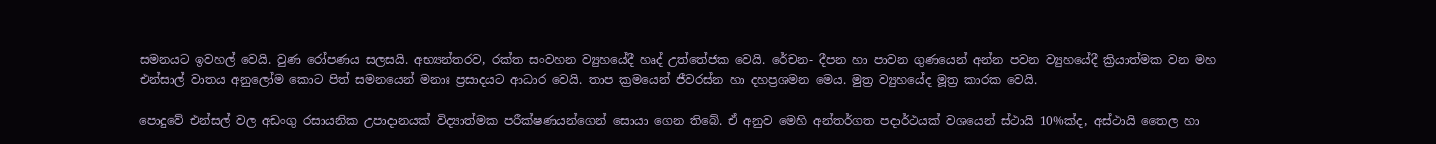සමනයට ඉවහල් වෙයි. වුණ රෝපණය සලසයි. අභ්‍යන්තරව, රක්ත සංවහන ව්‍යුහයේදී හෘද් උත්තේජක වෙයි. රේචන- දීපන හා පාවන ගුණයෙන් අන්න පවන ව්‍යුහයේදී ක්‍රියාත්මක වන මහ එන්සාල් වාතය අනුලෝම කොට පිත් සමනයෙන් මනාඃ ප්‍රසාදයට ආධාර වෙයි. තාප ක්‍රමයෙන් ජීවරස්න හා දහප්‍රශමන මෙය. මුත්‍ර ව්‍යුහයේද මූත්‍ර කාරක වෙයි.

පොදුවේ එන්සල් වල අඩංගු රසායනික උපාදානයක් විද්‍යාත්මක පරීක්ෂණයන්ගෙන් සොයා ගෙන තිබේ. ඒ අනුව මෙහි අන්තර්ගත පදාර්ථයක් වශයෙන් ස්ථායි 10%ක්ද, අස්ථායි තෛල හා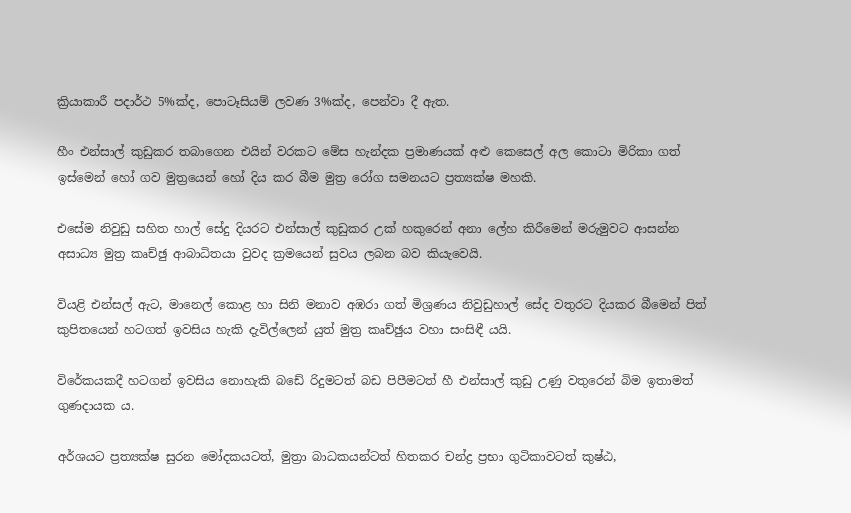ක්‍රියාකාරී පදාර්ථ 5%ක්ද, පොටෑසියම් ලවණ 3%ක්ද, පෙන්වා දී ඇත.

හීං එන්සාල් කුඩුකර තබාගෙන එයින් වරකට මේස හැන්දක ප්‍රමාණයක් අළු කෙසෙල් අල කොටා මිරිකා ගත් ඉස්මෙන් හෝ ගව මුත්‍රයෙන් හෝ දිය කර බීම මුත්‍ර රෝග සමනයට ප්‍රත්‍යක්ෂ මහකි.

එසේම නිවුඩු සහිත හාල් සේදු දියරට එන්සාල් කුඩුකර උක් හකුරෙන් අනා ලේහ කිරීමෙන් මරුමුවට ආසන්න අසාධ්‍ය මුත්‍ර කෘච්ඡු ආබාධිතයා වුවද ක්‍රමයෙන් සුවය ලබන බව කියැවෙයි.

වියළි එන්සල් ඇට, මානෙල් කොළ හා සිනි මනාව අඹරා ගත් මිශ්‍රණය නිවුඩුහාල් සේද වතුරට දියකර බීමෙන් පිත් කුපිතයෙන් හටගත් ඉවසිය හැකි දැවිල්ලෙන් යුත් මුත්‍ර කෘච්ඡුය වහා සංසිඳී යයි.

විරේකයකදී හටගන් ඉවසිය නොහැකි බඩේ රිදුමටත් බඩ පිපීමටත් හී එන්සාල් කුඩු උණු වතුරෙන් බිම ඉතාමත් ගුණදායක ය.

අර්ශයට ප්‍රත්‍යක්ෂ සුරන මෝදකයටත්, මුත්‍රා බාධකයන්ටත් හිතකර චන්ද්‍ර ප්‍රභා ගුටිකාවටත් කුෂ්ඨ,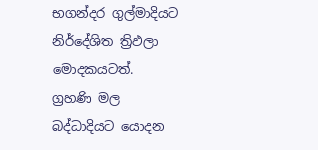භගන්දර ගුල්මාදියට නිර්දේශිත ත්‍රිඵලා මොදකයටත්. ග්‍රහණි මල බද්ධාදියට යොදන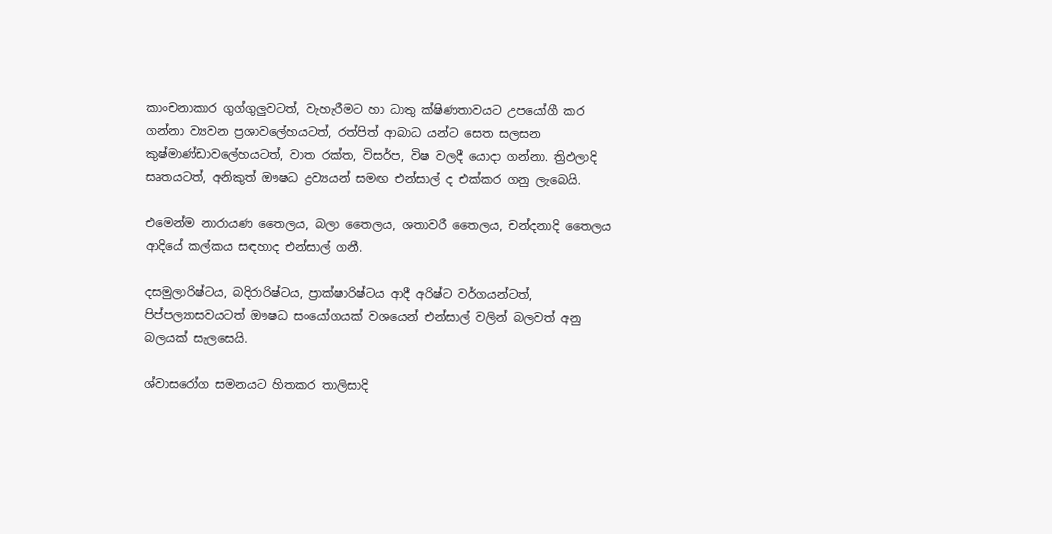කාංචනාකාර ගුග්ගුලුවටත්, වැහැරීමට හා ධාතු ක්ෂිණතාවයට උපයෝගී කර ගන්නා ව්‍යවන ප්‍රශාවලේහයටත්, රත්පිත් ආබාධ යන්ට සෙත සලසන කුෂ්මාණ්ඩාවලේහයටත්, වාත රක්ත, විසර්ප, විෂ වලදී යොදා ගන්නා. ත්‍රිඵලාදි සෘතයටත්, අනිකුත් ඖෂධ ද්‍රව්‍යයන් සමඟ එන්සාල් ද එක්කර ගනු ලැබෙයි.

එමෙන්ම නාරායණ තෛලය, බලා තෛලය, ශතාවරී තෛලය, චන්දනාදි තෛලය ආදියේ කල්කය සඳහාද එන්සාල් ගනී.

දසමුලාරිෂ්ටය, බදිරාරිෂ්ටය, ප්‍රාක්ෂාරිෂ්ටය ආදී අරිෂ්ට වර්ගයන්ටත්, පිප්පල්‍යාසවයටත් ඖෂධ සංයෝගයක් වශයෙන් එන්සාල් වලින් බලවත් අනු බලයක් සැලසෙයි.

ශ්වාසරෝග සමනයට හිතකර තාලිසාදි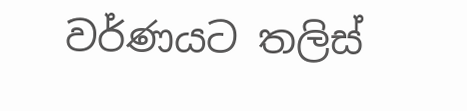වර්ණයට තලිස්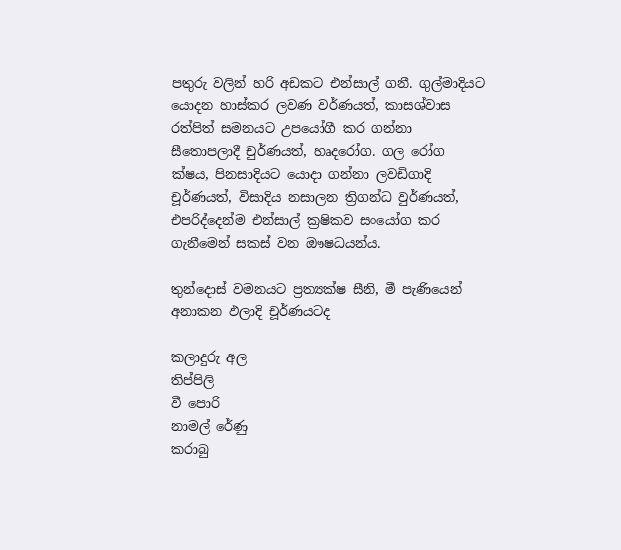පතුරු වලින් හරි අඩකට එන්සාල් ගනී. ගුල්මාදියට යොදන හාස්කර ලවණ වර්ණයත්, කාසශ්වාස රත්පිත් සමනයට උපයෝගී කර ගන්නා සීතොපලාදී චුර්ණයත්, හෘදරෝග. ගල රෝග ක්ෂය, පිනසාදියට යොදා ගන්නා ලවඩිගාදි චූර්ණයත්, විසාදිය නසාලන ත්‍රිගන්ධ වුර්ණයත්, එපරිද්දෙන්ම එන්සාල් ක්‍රෂිකව සංයෝග කර ගැනීමෙන් සකස් වන ඖෂධයන්ය.

තුන්දොස් වමනයට ප්‍රත්‍යක්ෂ සීනි, මී පැණියෙන් අනාකන ඵලාදි චූර්ණයටද

කලාදුරු අල
තිප්පිලි
වී පොරි
නාමල් රේණු
කරාබු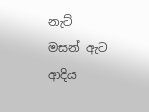නැට්
මසන් ඇට
ආදිය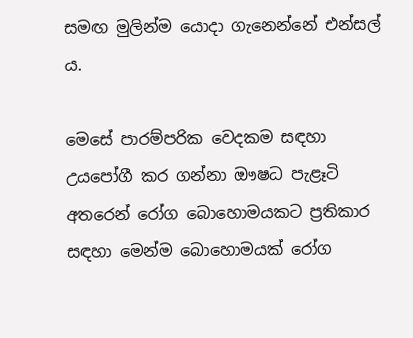සමඟ මුලින්ම යොදා ගැනෙන්නේ එන්සල් ය.

මෙසේ පාරම්පරික වෙදකම සඳහා උයපෝගී කර ගන්නා ඖෂධ පැළෑටි අතරෙන් රෝග බොහොමයකට ප්‍රතිකාර සඳහා මෙන්ම බොහොමයක් රෝග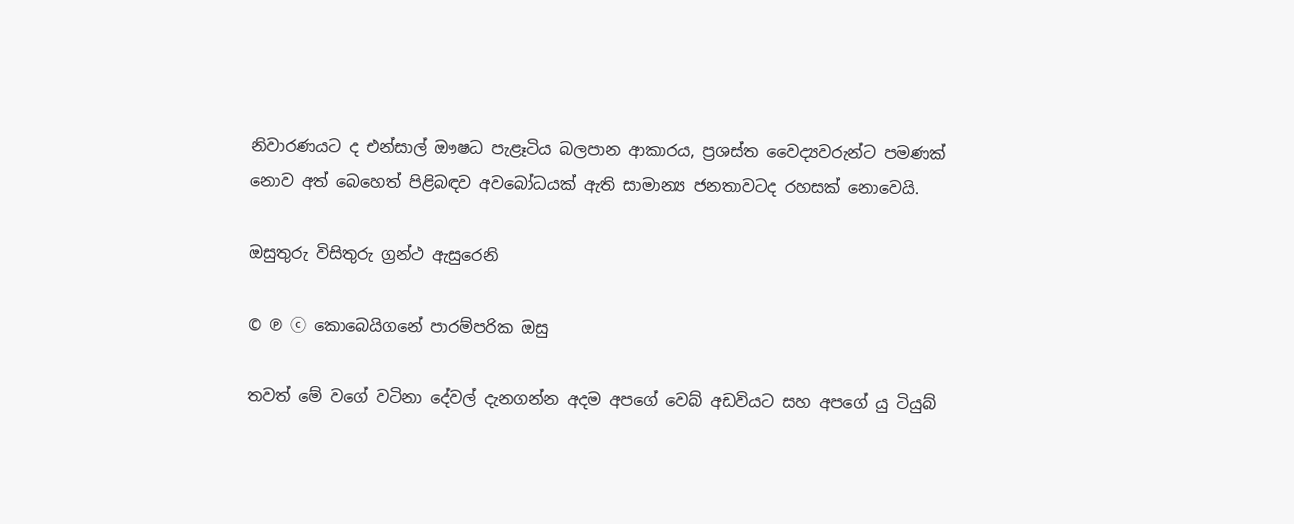නිවාරණයට ද එන්සාල් ඖෂධ පැළෑටිය බලපාන ආකාරය, ප්‍රශස්ත වෛද්‍යවරුන්ට පමණක් නොව අත් බෙහෙත් පිළිබඳව අවබෝධයක් ඇති සාමාන්‍ය ජනතාවටද රහසක් නොවෙයි.

ඔසුතුරු විසිතුරු ග්‍රන්ථ ඇසුරෙනි

© ℗ ⓒ කොබෙයිගනේ පාරම්පරික ඔසු

තවත් මේ වගේ වටිනා දේවල් දැනගන්න අදම අපගේ වෙබ් අඩවියට සහ අපගේ යු ටියුබ්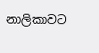නාලිකාවට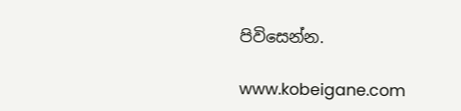පිවිසෙන්න.

www.kobeigane.com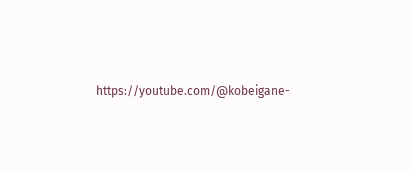https://youtube.com/@kobeigane-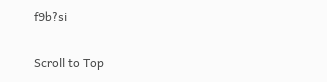f9b?si

Scroll to Top